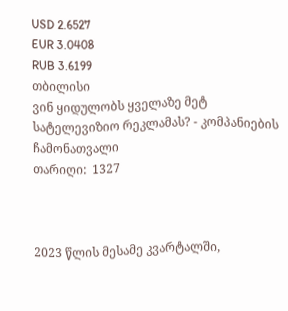USD 2.6527
EUR 3.0408
RUB 3.6199
თბილისი
ვინ ყიდულობს ყველაზე მეტ სატელევიზიო რეკლამას? - კომპანიების ჩამონათვალი
თარიღი:  1327



2023 წლის მესამე კვარტალში,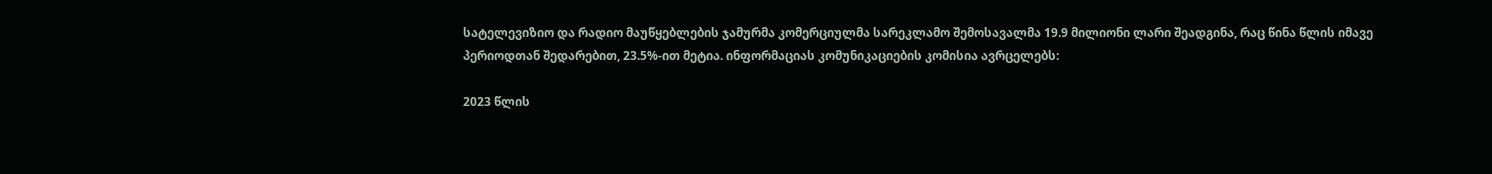სატელევიზიო და რადიო მაუწყებლების ჯამურმა კომერციულმა სარეკლამო შემოსავალმა 19.9 მილიონი ლარი შეადგინა, რაც წინა წლის იმავე პერიოდთან შედარებით, 23.5%-ით მეტია. ინფორმაციას კომუნიკაციების კომისია ავრცელებს:

2023 წლის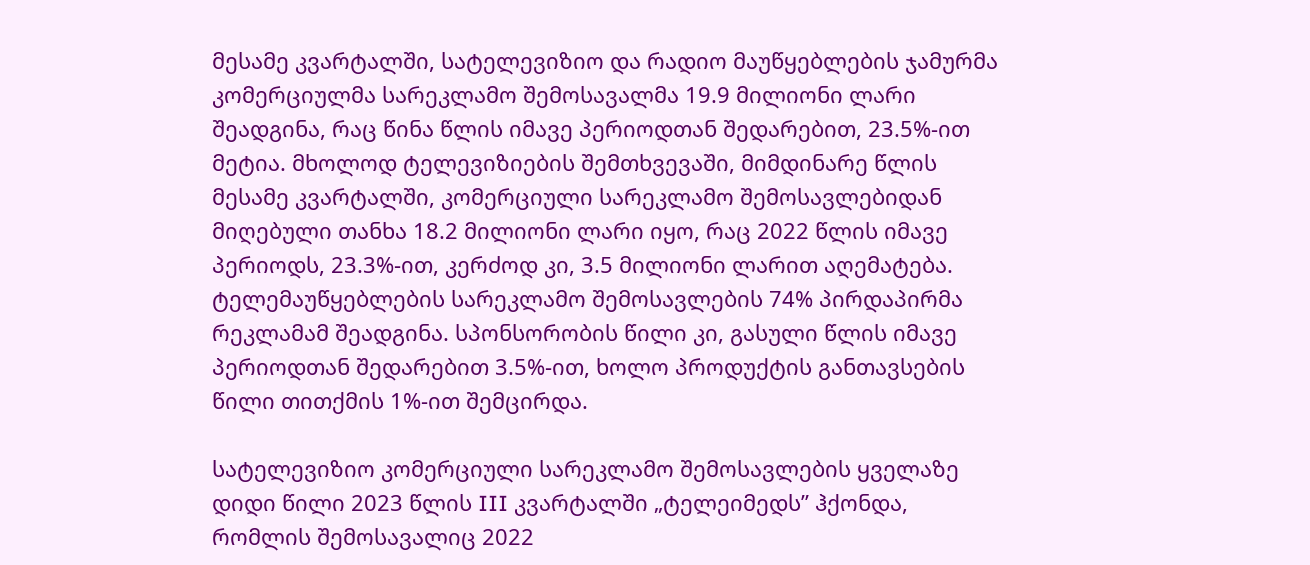მესამე კვარტალში, სატელევიზიო და რადიო მაუწყებლების ჯამურმა კომერციულმა სარეკლამო შემოსავალმა 19.9 მილიონი ლარი შეადგინა, რაც წინა წლის იმავე პერიოდთან შედარებით, 23.5%-ით მეტია. მხოლოდ ტელევიზიების შემთხვევაში, მიმდინარე წლის მესამე კვარტალში, კომერციული სარეკლამო შემოსავლებიდან მიღებული თანხა 18.2 მილიონი ლარი იყო, რაც 2022 წლის იმავე პერიოდს, 23.3%-ით, კერძოდ კი, 3.5 მილიონი ლარით აღემატება. ტელემაუწყებლების სარეკლამო შემოსავლების 74% პირდაპირმა რეკლამამ შეადგინა. სპონსორობის წილი კი, გასული წლის იმავე პერიოდთან შედარებით 3.5%-ით, ხოლო პროდუქტის განთავსების წილი თითქმის 1%-ით შემცირდა.

სატელევიზიო კომერციული სარეკლამო შემოსავლების ყველაზე დიდი წილი 2023 წლის III კვარტალში „ტელეიმედს” ჰქონდა, რომლის შემოსავალიც 2022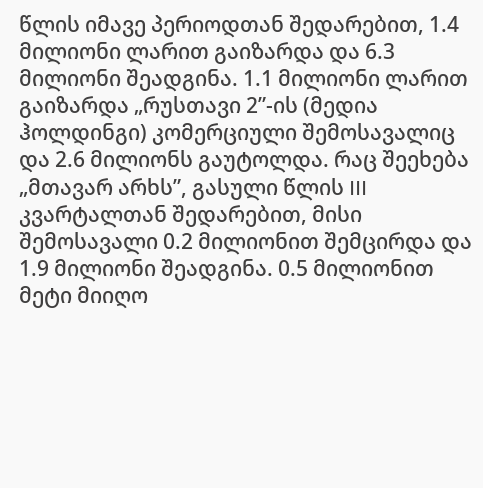წლის იმავე პერიოდთან შედარებით, 1.4 მილიონი ლარით გაიზარდა და 6.3 მილიონი შეადგინა. 1.1 მილიონი ლარით გაიზარდა „რუსთავი 2”-ის (მედია ჰოლდინგი) კომერციული შემოსავალიც და 2.6 მილიონს გაუტოლდა. რაც შეეხება „მთავარ არხს”, გასული წლის III კვარტალთან შედარებით, მისი შემოსავალი 0.2 მილიონით შემცირდა და 1.9 მილიონი შეადგინა. 0.5 მილიონით მეტი მიიღო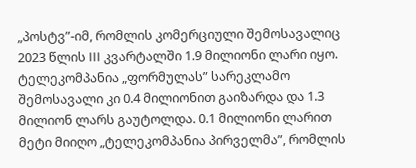„პოსტვ”-იმ, რომლის კომერციული შემოსავალიც 2023 წლის III კვარტალში 1.9 მილიონი ლარი იყო. ტელეკომპანია „ფორმულას” სარეკლამო შემოსავალი კი 0.4 მილიონით გაიზარდა და 1.3 მილიონ ლარს გაუტოლდა. 0.1 მილიონი ლარით მეტი მიიღო „ტელეკომპანია პირველმა”, რომლის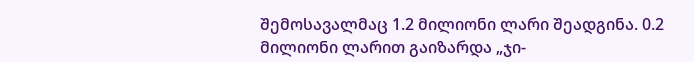შემოსავალმაც 1.2 მილიონი ლარი შეადგინა. 0.2 მილიონი ლარით გაიზარდა „ჯი-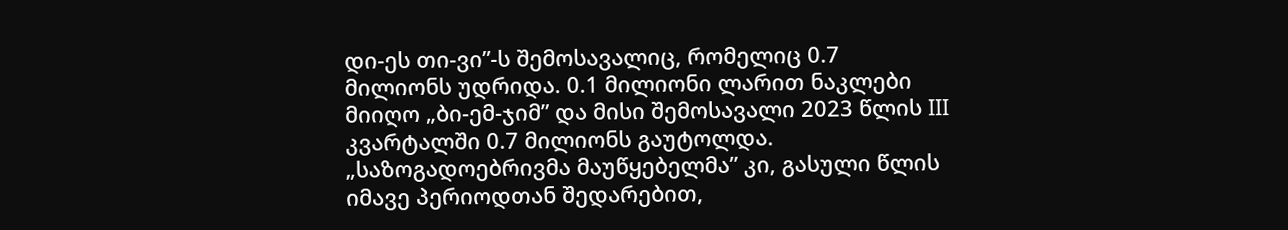დი-ეს თი-ვი”-ს შემოსავალიც, რომელიც 0.7 მილიონს უდრიდა. 0.1 მილიონი ლარით ნაკლები მიიღო „ბი-ემ-ჯიმ” და მისი შემოსავალი 2023 წლის III კვარტალში 0.7 მილიონს გაუტოლდა. „საზოგადოებრივმა მაუწყებელმა” კი, გასული წლის იმავე პერიოდთან შედარებით,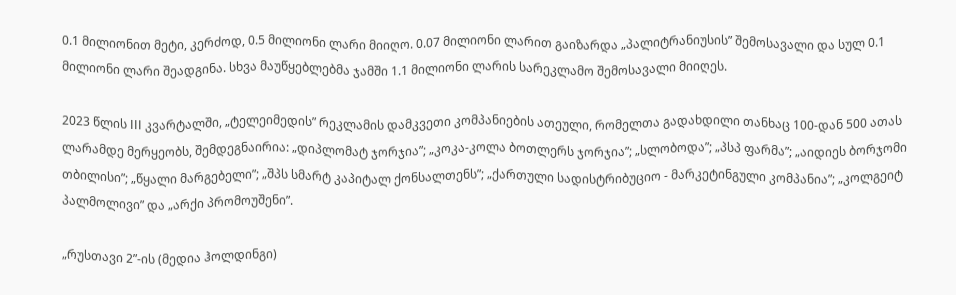0.1 მილიონით მეტი, კერძოდ, 0.5 მილიონი ლარი მიიღო. 0.07 მილიონი ლარით გაიზარდა „პალიტრანიუსის” შემოსავალი და სულ 0.1 მილიონი ლარი შეადგინა. სხვა მაუწყებლებმა ჯამში 1.1 მილიონი ლარის სარეკლამო შემოსავალი მიიღეს.

2023 წლის III კვარტალში, „ტელეიმედის” რეკლამის დამკვეთი კომპანიების ათეული, რომელთა გადახდილი თანხაც 100-დან 500 ათას ლარამდე მერყეობს, შემდეგნაირია: „დიპლომატ ჯორჯია”; „კოკა-კოლა ბოთლერს ჯორჯია”; „სლობოდა”; „პსპ ფარმა”; „აიდიეს ბორჯომი თბილისი”; „წყალი მარგებელი”; „შპს სმარტ კაპიტალ ქონსალთენს”; „ქართული სადისტრიბუციო - მარკეტინგული კომპანია”; „კოლგეიტ პალმოლივი” და „არქი პრომოუშენი”.

„რუსთავი 2”-ის (მედია ჰოლდინგი)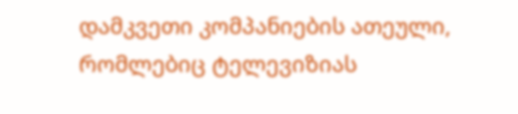დამკვეთი კომპანიების ათეული, რომლებიც ტელევიზიას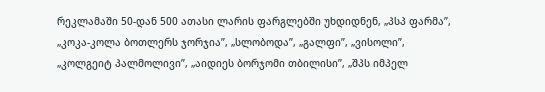რეკლამაში 50-დან 500 ათასი ლარის ფარგლებში უხდიდნენ, „პსპ ფარმა”, „კოკა-კოლა ბოთლერს ჯორჯია”, „სლობოდა”, „გალფი”, „ვისოლი”, „კოლგეიტ პალმოლივი”, „აიდიეს ბორჯომი თბილისი”, „შპს იმპელ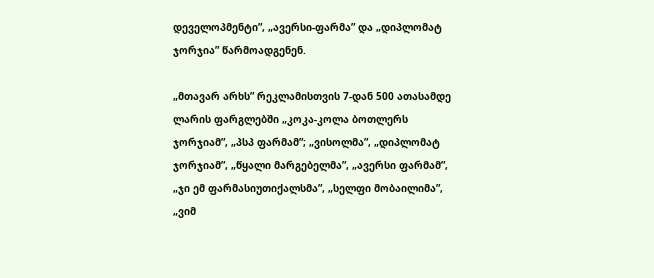დეველოპმენტი”, „ავერსი-ფარმა” და „დიპლომატ ჯორჯია” წარმოადგენენ.

„მთავარ არხს” რეკლამისთვის 7-დან 500 ათასამდე ლარის ფარგლებში „კოკა-კოლა ბოთლერს ჯორჯიამ”, „პსპ ფარმამ”; „ვისოლმა”, „დიპლომატ ჯორჯიამ”, „წყალი მარგებელმა”, „ავერსი ფარმამ”, „ჯი ემ ფარმასიუთიქალსმა”, „სელფი მობაილიმა”, „ვიმ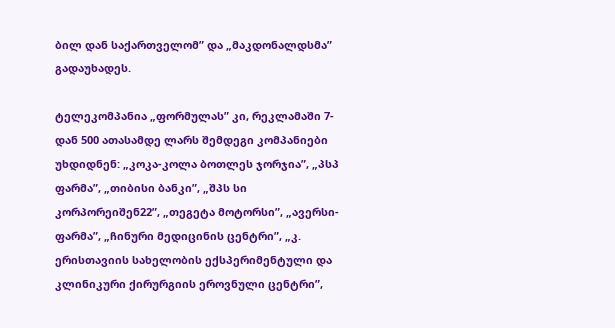ბილ დან საქართველომ” და „მაკდონალდსმა” გადაუხადეს.

ტელეკომპანია „ფორმულას” კი, რეკლამაში 7-დან 500 ათასამდე ლარს შემდეგი კომპანიები უხდიდნენ: „კოკა-კოლა ბოთლეს ჯორჯია”, „პსპ ფარმა”, „თიბისი ბანკი”, „შპს სი კორპორეიშენ22”, „თეგეტა მოტორსი”, „ავერსი-ფარმა”, „ჩინური მედიცინის ცენტრი”, „კ. ერისთავიის სახელობის ექსპერიმენტული და კლინიკური ქირურგიის ეროვნული ცენტრი”,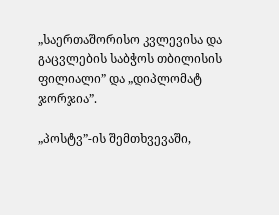„საერთაშორისო კვლევისა და გაცვლების საბჭოს თბილისის ფილიალი” და „დიპლომატ ჯორჯია”.

„პოსტვ”-ის შემთხვევაში,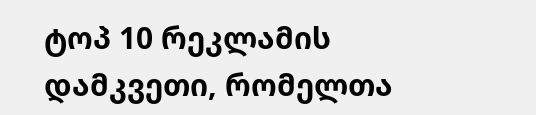ტოპ 10 რეკლამის დამკვეთი, რომელთა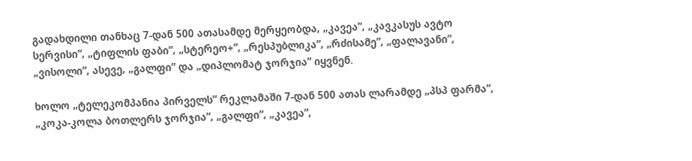გადახდილი თანხაც 7-დან 500 ათასამდე მერყეობდა, „კავეა”, „კავკასუს ავტო სერვისი”, „ტიფლის ფაბი”, „სტერეო+”, „რესპუბლიკა”, „რძისამე”, „ფალავანი”, „ვისოლი”, ასევე, „გალფი” და „დიპლომატ ჯორჯია” იყვნენ.

ხოლო „ტელეკომპანია პირველს” რეკლამაში 7-დან 500 ათას ლარამდე „პსპ ფარმა”, „კოკა-კოლა ბოთლერს ჯორჯია”, „გალფი”, „კავეა”,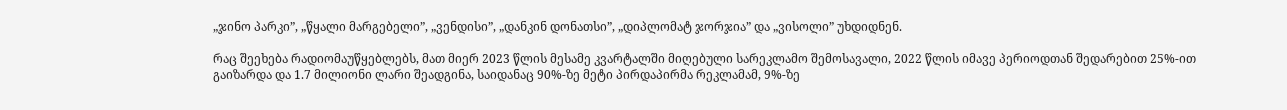„ჯინო პარკი”, „წყალი მარგებელი”, „ვენდისი”, „დანკინ დონათსი”, „დიპლომატ ჯორჯია” და „ვისოლი” უხდიდნენ.

რაც შეეხება რადიომაუწყებლებს, მათ მიერ 2023 წლის მესამე კვარტალში მიღებული სარეკლამო შემოსავალი, 2022 წლის იმავე პერიოდთან შედარებით 25%-ით გაიზარდა და 1.7 მილიონი ლარი შეადგინა, საიდანაც 90%-ზე მეტი პირდაპირმა რეკლამამ, 9%-ზე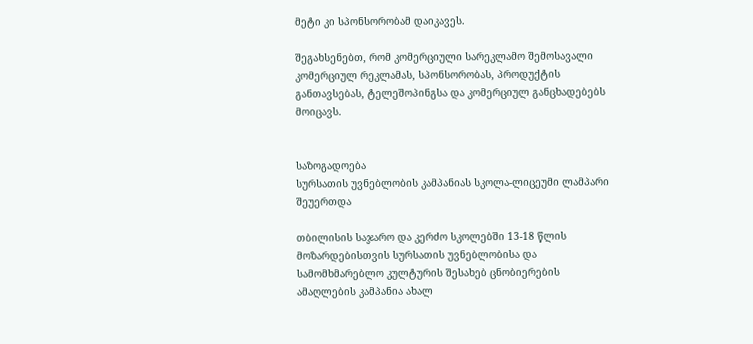მეტი კი სპონსორობამ დაიკავეს.

შეგახსენებთ, რომ კომერციული სარეკლამო შემოსავალი კომერციულ რეკლამას, სპონსორობას, პროდუქტის განთავსებას, ტელეშოპინგსა და კომერციულ განცხადებებს მოიცავს.


საზოგადოება
სურსათის უვნებლობის კამპანიას სკოლა-ლიცეუმი ლამპარი შეუერთდა

თბილისის საჯარო და კერძო სკოლებში 13-18 წლის მოზარდებისთვის სურსათის უვნებლობისა და სამომხმარებლო კულტურის შესახებ ცნობიერების ამაღლების კამპანია ახალ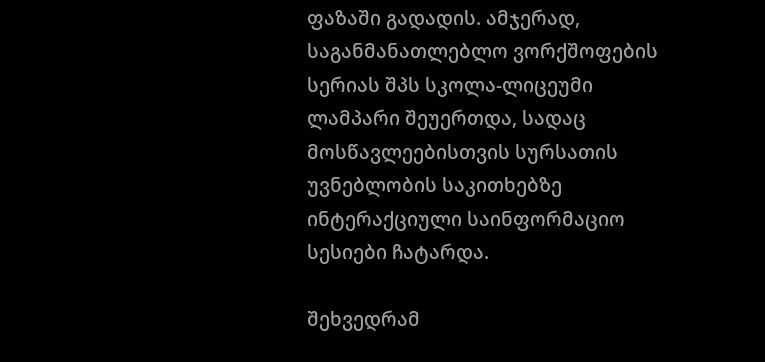ფაზაში გადადის. ამჯერად, საგანმანათლებლო ვორქშოფების სერიას შპს სკოლა-ლიცეუმი ლამპარი შეუერთდა, სადაც მოსწავლეებისთვის სურსათის უვნებლობის საკითხებზე ინტერაქციული საინფორმაციო სესიები ჩატარდა.

შეხვედრამ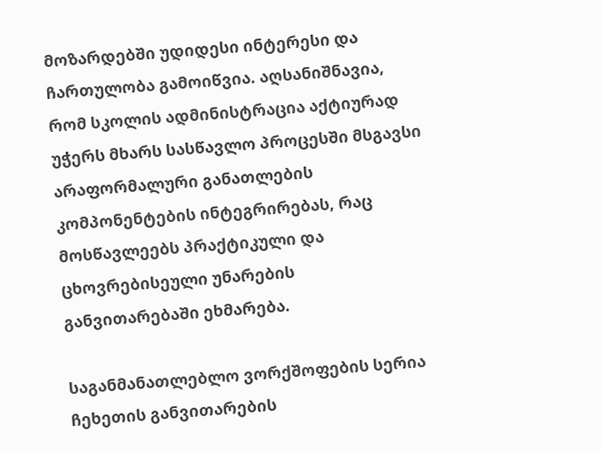მოზარდებში უდიდესი ინტერესი და ჩართულობა გამოიწვია. აღსანიშნავია, რომ სკოლის ადმინისტრაცია აქტიურად უჭერს მხარს სასწავლო პროცესში მსგავსი არაფორმალური განათლების კომპონენტების ინტეგრირებას, რაც მოსწავლეებს პრაქტიკული და ცხოვრებისეული უნარების განვითარებაში ეხმარება.

საგანმანათლებლო ვორქშოფების სერია ჩეხეთის განვითარების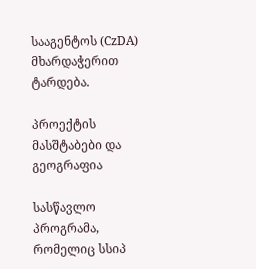სააგენტოს (CzDA) მხარდაჭერით ტარდება.

პროექტის მასშტაბები და გეოგრაფია

სასწავლო პროგრამა, რომელიც სსიპ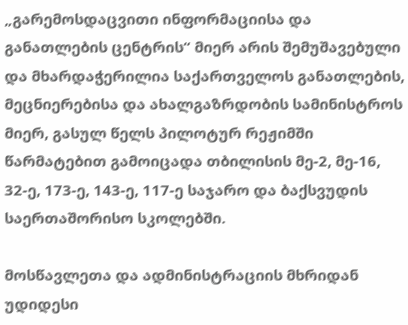„გარემოსდაცვითი ინფორმაციისა და განათლების ცენტრის“ მიერ არის შემუშავებული და მხარდაჭერილია საქართველოს განათლების, მეცნიერებისა და ახალგაზრდობის სამინისტროს მიერ, გასულ წელს პილოტურ რეჟიმში წარმატებით გამოიცადა თბილისის მე-2, მე-16, 32-ე, 173-ე, 143-ე, 117-ე საჯარო და ბაქსვუდის საერთაშორისო სკოლებში.

მოსწავლეთა და ადმინისტრაციის მხრიდან უდიდესი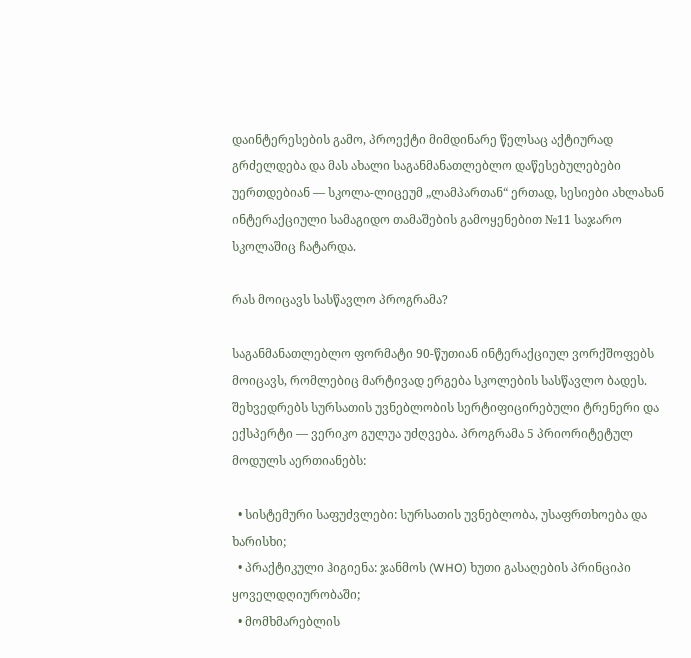დაინტერესების გამო, პროექტი მიმდინარე წელსაც აქტიურად გრძელდება და მას ახალი საგანმანათლებლო დაწესებულებები უერთდებიან — სკოლა-ლიცეუმ „ლამპართან“ ერთად, სესიები ახლახან ინტერაქციული სამაგიდო თამაშების გამოყენებით №11 საჯარო სკოლაშიც ჩატარდა.

რას მოიცავს სასწავლო პროგრამა?

საგანმანათლებლო ფორმატი 90-წუთიან ინტერაქციულ ვორქშოფებს მოიცავს, რომლებიც მარტივად ერგება სკოლების სასწავლო ბადეს. შეხვედრებს სურსათის უვნებლობის სერტიფიცირებული ტრენერი და ექსპერტი — ვერიკო გულუა უძღვება. პროგრამა 5 პრიორიტეტულ მოდულს აერთიანებს:

  • სისტემური საფუძვლები: სურსათის უვნებლობა, უსაფრთხოება და ხარისხი;
  • პრაქტიკული ჰიგიენა: ჯანმოს (WHO) ხუთი გასაღების პრინციპი ყოველდღიურობაში;
  • მომხმარებლის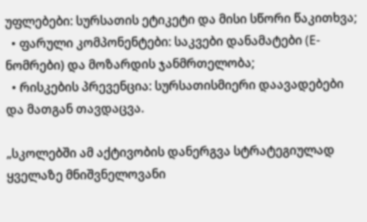უფლებები: სურსათის ეტიკეტი და მისი სწორი წაკითხვა;
  • ფარული კომპონენტები: საკვები დანამატები (E-ნომრები) და მოზარდის ჯანმრთელობა;
  • რისკების პრევენცია: სურსათისმიერი დაავადებები და მათგან თავდაცვა.

„სკოლებში ამ აქტივობის დანერგვა სტრატეგიულად ყველაზე მნიშვნელოვანი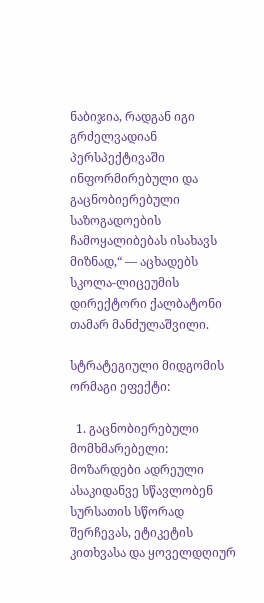ნაბიჯია, რადგან იგი გრძელვადიან პერსპექტივაში ინფორმირებული და გაცნობიერებული საზოგადოების ჩამოყალიბებას ისახავს მიზნად,“ — აცხადებს სკოლა-ლიცეუმის დირექტორი ქალბატონი თამარ მანძულაშვილი.

სტრატეგიული მიდგომის ორმაგი ეფექტი:

  1. გაცნობიერებული მომხმარებელი: მოზარდები ადრეული ასაკიდანვე სწავლობენ სურსათის სწორად შერჩევას, ეტიკეტის კითხვასა და ყოველდღიურ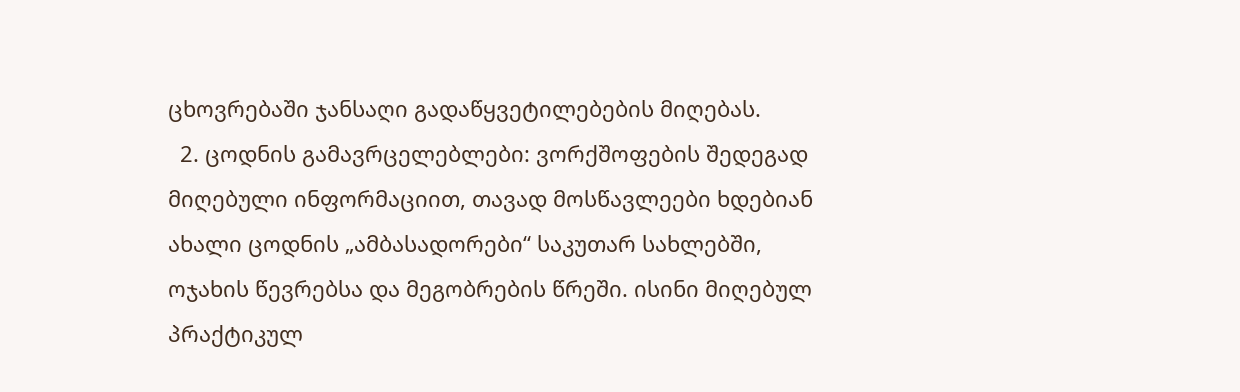ცხოვრებაში ჯანსაღი გადაწყვეტილებების მიღებას.
  2. ცოდნის გამავრცელებლები: ვორქშოფების შედეგად მიღებული ინფორმაციით, თავად მოსწავლეები ხდებიან ახალი ცოდნის „ამბასადორები“ საკუთარ სახლებში, ოჯახის წევრებსა და მეგობრების წრეში. ისინი მიღებულ პრაქტიკულ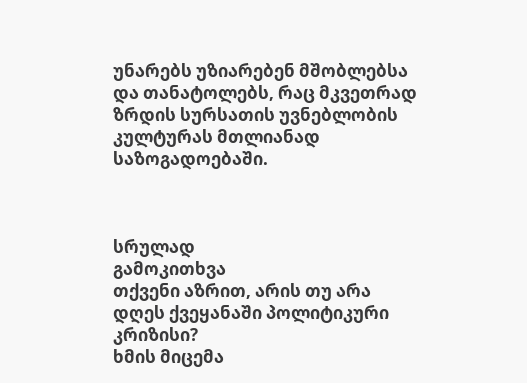უნარებს უზიარებენ მშობლებსა და თანატოლებს, რაც მკვეთრად ზრდის სურსათის უვნებლობის კულტურას მთლიანად საზოგადოებაში.



სრულად
გამოკითხვა
თქვენი აზრით, არის თუ არა დღეს ქვეყანაში პოლიტიკური კრიზისი?
ხმის მიცემა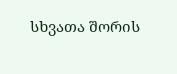სხვათა შორის